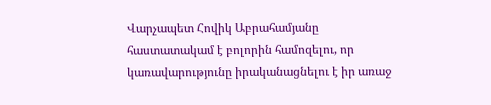Վարչապետ Հովիկ Աբրահամյանը հաստատակամ է բոլորին համոզելու, որ կառավարությունը իրականացնելու է իր առաջ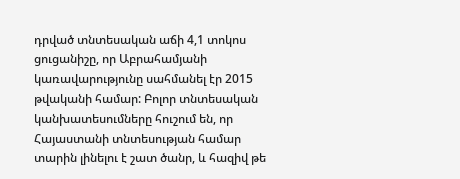դրված տնտեսական աճի 4,1 տոկոս ցուցանիշը, որ Աբրահամյանի կառավարությունը սահմանել էր 2015 թվականի համար: Բոլոր տնտեսական կանխատեսումները հուշում են, որ Հայաստանի տնտեսության համար տարին լինելու է շատ ծանր, և հազիվ թե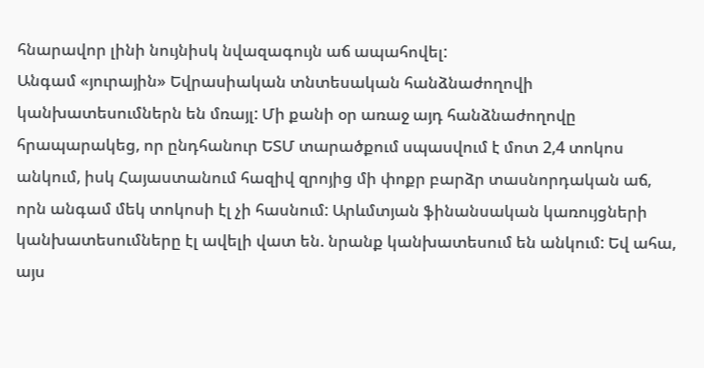հնարավոր լինի նույնիսկ նվազագույն աճ ապահովել:
Անգամ «յուրային» Եվրասիական տնտեսական հանձնաժողովի կանխատեսումներն են մռայլ: Մի քանի օր առաջ այդ հանձնաժողովը հրապարակեց, որ ընդհանուր ԵՏՄ տարածքում սպասվում է մոտ 2,4 տոկոս անկում, իսկ Հայաստանում հազիվ զրոյից մի փոքր բարձր տասնորդական աճ, որն անգամ մեկ տոկոսի էլ չի հասնում: Արևմտյան ֆինանսական կառույցների կանխատեսումները էլ ավելի վատ են. նրանք կանխատեսում են անկում: Եվ ահա, այս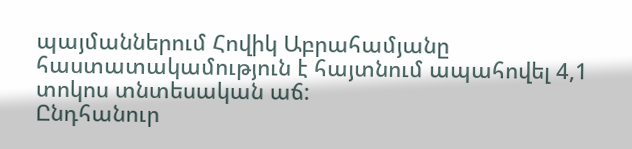պայմաններում Հովիկ Աբրահամյանը հաստատակամություն է հայտնում ապահովել 4,1 տոկոս տնտեսական աճ:
Ընդհանուր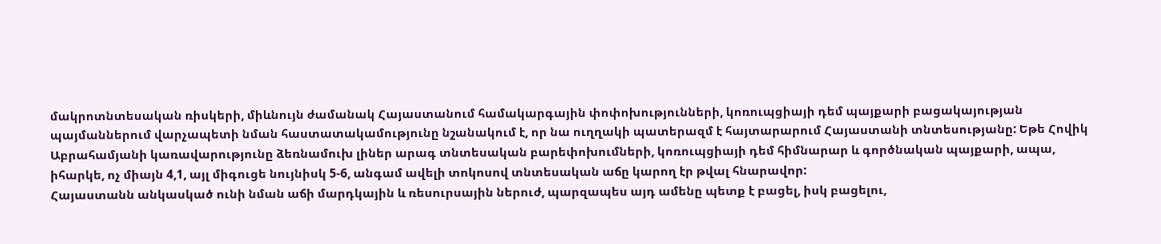մակրոտնտեսական ռիսկերի, միևնույն ժամանակ Հայաստանում համակարգային փոփոխությունների, կոռուպցիայի դեմ պայքարի բացակայության պայմաններում վարչապետի նման հաստատակամությունը նշանակում է, որ նա ուղղակի պատերազմ է հայտարարում Հայաստանի տնտեսությանը: Եթե Հովիկ Աբրահամյանի կառավարությունը ձեռնամուխ լիներ արագ տնտեսական բարեփոխումների, կոռուպցիայի դեմ հիմնարար և գործնական պայքարի, ապա, իհարկե, ոչ միայն 4,1, այլ միգուցե նույնիսկ 5-6, անգամ ավելի տոկոսով տնտեսական աճը կարող էր թվալ հնարավոր:
Հայաստանն անկասկած ունի նման աճի մարդկային և ռեսուրսային ներուժ, պարզապես այդ ամենը պետք է բացել, իսկ բացելու,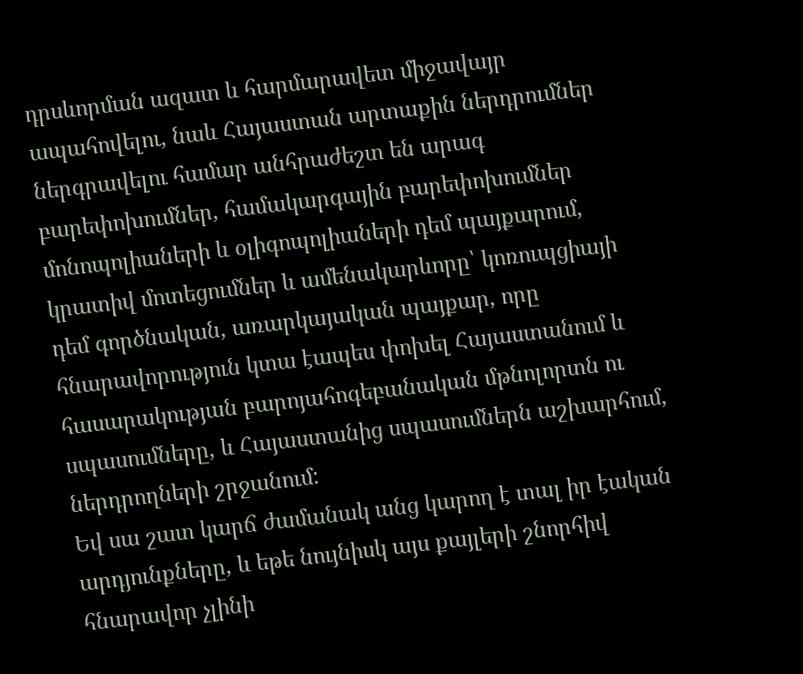դրսևորման ազատ և հարմարավետ միջավայր ապահովելու, նաև Հայաստան արտաքին ներդրումներ ներգրավելու համար անհրաժեշտ են արագ բարեփոխումներ, համակարգային բարեփոխումներ մոնոպոլիաների և օլիգոպոլիաների դեմ պայքարում, կրատիվ մոտեցումներ և ամենակարևորը՝ կոռուպցիայի դեմ գործնական, առարկայական պայքար, որը հնարավորություն կտա էապես փոխել Հայաստանում և հասարակության բարոյահոգեբանական մթնոլորտն ու սպասումները, և Հայաստանից սպասումներն աշխարհում, ներդրողների շրջանում:
Եվ սա շատ կարճ ժամանակ անց կարող է տալ իր էական արդյունքները, և եթե նույնիսկ այս քայլերի շնորհիվ հնարավոր չլինի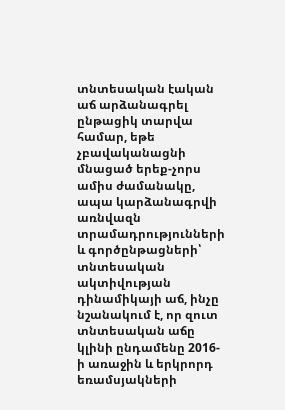տնտեսական էական աճ արձանագրել ընթացիկ տարվա համար, եթե չբավականացնի մնացած երեք-չորս ամիս ժամանակը, ապա կարձանագրվի առնվազն տրամադրությունների և գործընթացների՝ տնտեսական ակտիվության դինամիկայի աճ, ինչը նշանակում է, որ զուտ տնտեսական աճը կլինի ընդամենը 2016-ի առաջին և երկրորդ եռամսյակների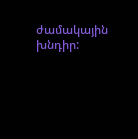ժամակային խնդիր: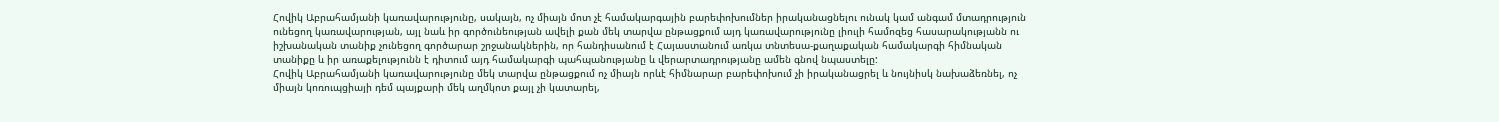Հովիկ Աբրահամյանի կառավարությունը, սակայն, ոչ միայն մոտ չէ համակարգային բարեփոխումներ իրականացնելու ունակ կամ անգամ մտադրություն ունեցող կառավարության, այլ նաև իր գործունեության ավելի քան մեկ տարվա ընթացքում այդ կառավարությունը լիուլի համոզեց հասարակությանն ու իշխանական տանիք չունեցող գործարար շրջանակներին, որ հանդիսանում է Հայաստանում առկա տնտեսա-քաղաքական համակարգի հիմնական տանիքը և իր առաքելությունն է դիտում այդ համակարգի պահպանությանը և վերարտադրությանը ամեն գնով նպաստելը:
Հովիկ Աբրահամյանի կառավարությունը մեկ տարվա ընթացքում ոչ միայն որևէ հիմնարար բարեփոխում չի իրականացրել և նույնիսկ նախաձեռնել, ոչ միայն կոռուպցիայի դեմ պայքարի մեկ աղմկոտ քայլ չի կատարել,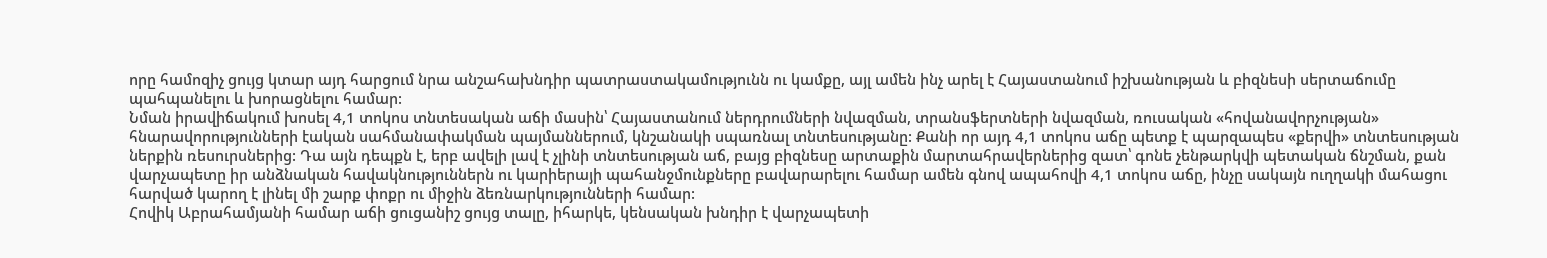որը համոզիչ ցույց կտար այդ հարցում նրա անշահախնդիր պատրաստակամությունն ու կամքը, այլ ամեն ինչ արել է Հայաստանում իշխանության և բիզնեսի սերտաճումը պահպանելու և խորացնելու համար:
Նման իրավիճակում խոսել 4,1 տոկոս տնտեսական աճի մասին՝ Հայաստանում ներդրումների նվազման, տրանսֆերտների նվազման, ռուսական «հովանավորչության» հնարավորությունների էական սահմանափակման պայմաններում, կնշանակի սպառնալ տնտեսությանը: Քանի որ այդ 4,1 տոկոս աճը պետք է պարզապես «քերվի» տնտեսության ներքին ռեսուրսներից: Դա այն դեպքն է, երբ ավելի լավ է չլինի տնտեսության աճ, բայց բիզնեսը արտաքին մարտահրավերներից զատ՝ գոնե չենթարկվի պետական ճնշման, քան վարչապետը իր անձնական հավակնություններն ու կարիերայի պահանջմունքները բավարարելու համար ամեն գնով ապահովի 4,1 տոկոս աճը, ինչը սակայն ուղղակի մահացու հարված կարող է լինել մի շարք փոքր ու միջին ձեռնարկությունների համար:
Հովիկ Աբրահամյանի համար աճի ցուցանիշ ցույց տալը, իհարկե, կենսական խնդիր է վարչապետի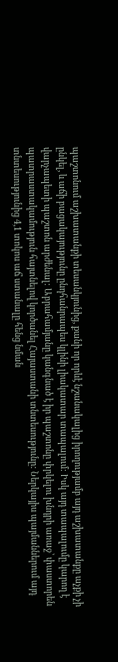պաշտոնում աշխատանքի տեսանկյունից, քանի որ որևէ նշանակալից իրողությամբ այդ աշխատանքը աչքի չի ընկել, և աճի բացակայությունը ընդհանրապես կլինի լիակատար տապալում: Իսկ այդ տապալումը կարող է վարչապետի պաշտոն արժենալ: Աբրահամյանը կանգնած է իր պաշտոնը փրկելու խնդրի առաջ՝ փաստորեն պատրաստակամություն հայտնելով կործանել Հայաստանի տնտեսությունը: Ներկայիս պայմաններում այդ տնտեսությունից 4,1 տոկոս աճ ստանալը հենց նման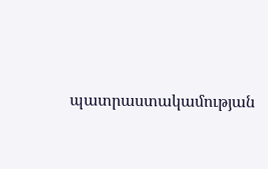պատրաստակամության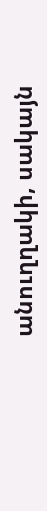անուղղակի, սակայն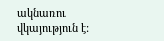ակնառու վկայություն է: